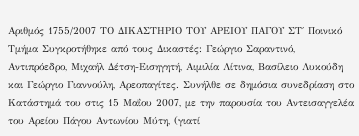Αριθμός 1755/2007 ΤΟ ΔΙΚΑΣΤΗΡΙΟ ΤΟΥ ΑΡΕΙΟΥ ΠΑΓΟΥ ΣΤ΄ Ποινικό Τμήμα Συγκροτήθηκε από τους Δικαστές: Γεώργιο Σαραντινό, Αντιπρόεδρο, Μιχαήλ Δέτση-Εισηγητή, Αιμιλία Λίτινα, Βασίλειο Λυκούδη και Γεώργιο Γιαννούλη, Αρεοπαγίτες. Συνήλθε σε δημόσια συνεδρίαση στο Κατάστημά του στις 15 Μαΐου 2007, με την παρουσία του Αντεισαγγελέα του Αρείου Πάγου Αντωνίου Μύτη, (γιατί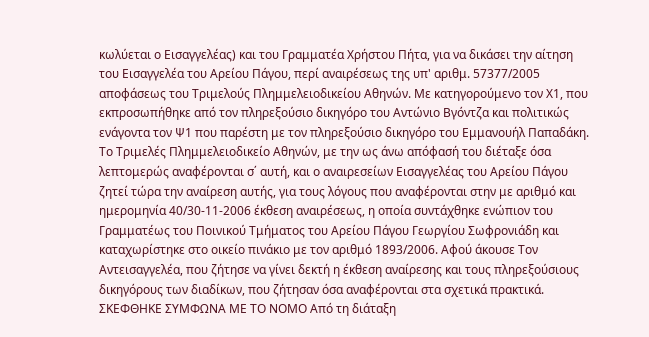κωλύεται ο Εισαγγελέας) και του Γραμματέα Χρήστου Πήτα, για να δικάσει την αίτηση του Εισαγγελέα του Αρείου Πάγου, περί αναιρέσεως της υπ' αριθμ. 57377/2005 αποφάσεως του Τριμελούς Πλημμελειοδικείου Αθηνών. Με κατηγορούμενο τον Χ1, που εκπροσωπήθηκε από τον πληρεξούσιο δικηγόρο του Αντώνιο Βγόντζα και πολιτικώς ενάγοντα τον Ψ1 που παρέστη με τον πληρεξούσιο δικηγόρο του Εμμανουήλ Παπαδάκη. Το Τριμελές Πλημμελειοδικείο Αθηνών, με την ως άνω απόφασή του διέταξε όσα λεπτομερώς αναφέρονται σ΄ αυτή, και ο αναιρεσείων Εισαγγελέας του Αρείου Πάγου ζητεί τώρα την αναίρεση αυτής, για τους λόγους που αναφέρονται στην με αριθμό και ημερομηνία 40/30-11-2006 έκθεση αναιρέσεως, η οποία συντάχθηκε ενώπιον του Γραμματέως του Ποινικού Τμήματος του Αρείου Πάγου Γεωργίου Σωφρονιάδη και καταχωρίστηκε στο οικείο πινάκιο με τον αριθμό 1893/2006. Αφού άκουσε Τον Αντεισαγγελέα, που ζήτησε να γίνει δεκτή η έκθεση αναίρεσης και τους πληρεξούσιους δικηγόρους των διαδίκων, που ζήτησαν όσα αναφέρονται στα σχετικά πρακτικά. ΣΚΕΦΘΗΚΕ ΣΥΜΦΩΝΑ ΜΕ ΤΟ ΝΟΜΟ Από τη διάταξη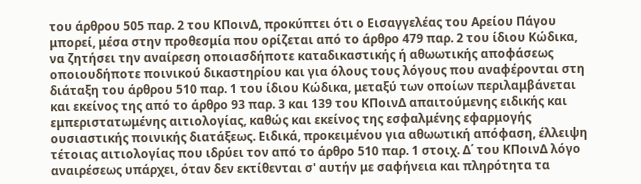του άρθρου 505 παρ. 2 του ΚΠοινΔ, προκύπτει ότι ο Εισαγγελέας του Αρείου Πάγου μπορεί, μέσα στην προθεσμία που ορίζεται από το άρθρο 479 παρ. 2 του ίδιου Κώδικα, να ζητήσει την αναίρεση οποιασδήποτε καταδικαστικής ή αθωωτικής αποφάσεως οποιουδήποτε ποινικού δικαστηρίου και για όλους τους λόγους που αναφέρονται στη διάταξη του άρθρου 510 παρ. 1 του ίδιου Κώδικα, μεταξύ των οποίων περιλαμβάνεται και εκείνος της από το άρθρο 93 παρ. 3 και 139 του ΚΠοινΔ απαιτούμενης ειδικής και εμπεριστατωμένης αιτιολογίας, καθώς και εκείνος της εσφαλμένης εφαρμογής ουσιαστικής ποινικής διατάξεως. Ειδικά, προκειμένου για αθωωτική απόφαση, έλλειψη τέτοιας αιτιολογίας που ιδρύει τον από το άρθρο 510 παρ. 1 στοιχ. Δ΄ του ΚΠοινΔ λόγο αναιρέσεως υπάρχει, όταν δεν εκτίθενται σ' αυτήν με σαφήνεια και πληρότητα τα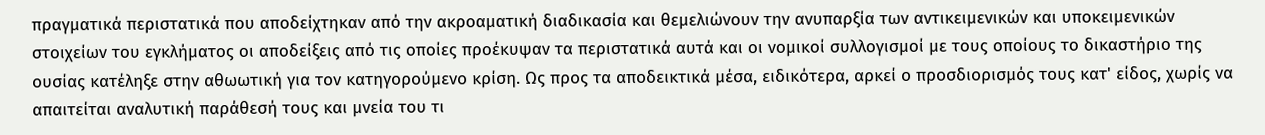πραγματικά περιστατικά που αποδείχτηκαν από την ακροαματική διαδικασία και θεμελιώνουν την ανυπαρξία των αντικειμενικών και υποκειμενικών στοιχείων του εγκλήματος οι αποδείξεις από τις οποίες προέκυψαν τα περιστατικά αυτά και οι νομικοί συλλογισμοί με τους οποίους το δικαστήριο της ουσίας κατέληξε στην αθωωτική για τον κατηγορούμενο κρίση. Ως προς τα αποδεικτικά μέσα, ειδικότερα, αρκεί ο προσδιορισμός τους κατ' είδος, χωρίς να απαιτείται αναλυτική παράθεσή τους και μνεία του τι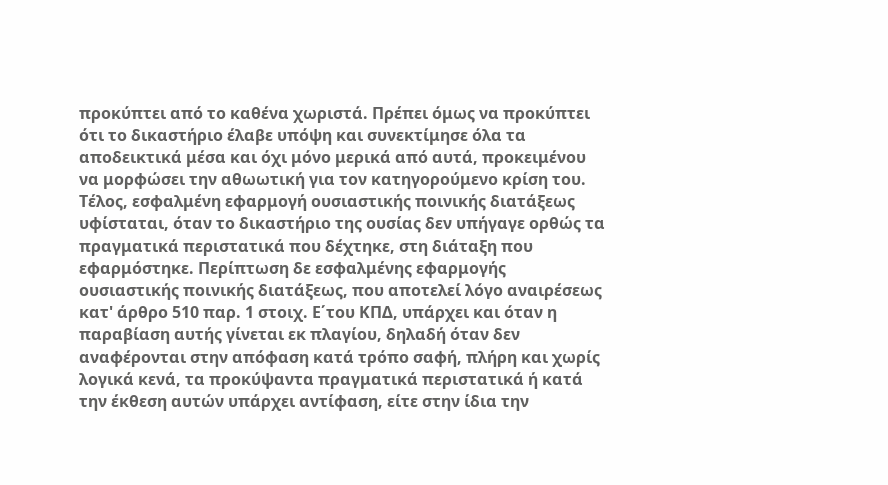προκύπτει από το καθένα χωριστά. Πρέπει όμως να προκύπτει ότι το δικαστήριο έλαβε υπόψη και συνεκτίμησε όλα τα αποδεικτικά μέσα και όχι μόνο μερικά από αυτά, προκειμένου να μορφώσει την αθωωτική για τον κατηγορούμενο κρίση του. Τέλος, εσφαλμένη εφαρμογή ουσιαστικής ποινικής διατάξεως υφίσταται, όταν το δικαστήριο της ουσίας δεν υπήγαγε ορθώς τα πραγματικά περιστατικά που δέχτηκε, στη διάταξη που εφαρμόστηκε. Περίπτωση δε εσφαλμένης εφαρμογής ουσιαστικής ποινικής διατάξεως, που αποτελεί λόγο αναιρέσεως κατ' άρθρο 510 παρ. 1 στοιχ. Ε΄του ΚΠΔ, υπάρχει και όταν η παραβίαση αυτής γίνεται εκ πλαγίου, δηλαδή όταν δεν αναφέρονται στην απόφαση κατά τρόπο σαφή, πλήρη και χωρίς λογικά κενά, τα προκύψαντα πραγματικά περιστατικά ή κατά την έκθεση αυτών υπάρχει αντίφαση, είτε στην ίδια την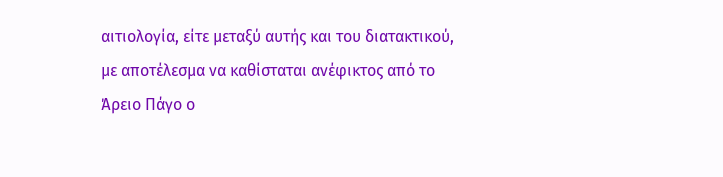αιτιολογία, είτε μεταξύ αυτής και του διατακτικού, με αποτέλεσμα να καθίσταται ανέφικτος από το Άρειο Πάγο ο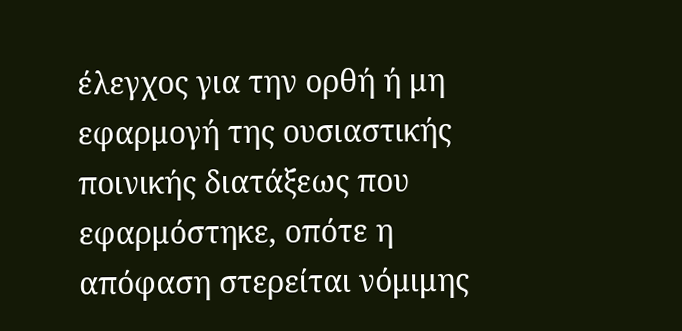έλεγχος για την ορθή ή μη εφαρμογή της ουσιαστικής ποινικής διατάξεως που εφαρμόστηκε, οπότε η απόφαση στερείται νόμιμης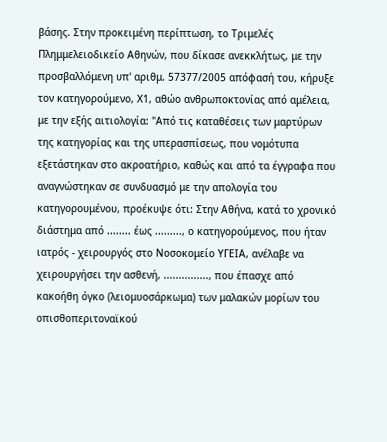βάσης. Στην προκειμένη περίπτωση, το Τριμελές Πλημμελειοδικείο Αθηνών, που δίκασε ανεκκλήτως, με την προσβαλλόμενη υπ' αριθμ. 57377/2005 απόφασή του, κήρυξε τον κατηγορούμενο, Χ1, αθώο ανθρωποκτονίας από αμέλεια, με την εξής αιτιολογία: "Από τις καταθέσεις των μαρτύρων της κατηγορίας και της υπερασπίσεως, που νομότυπα εξετάστηκαν στο ακροατήριο, καθώς και από τα έγγραφα που αναγνώστηκαν σε συνδυασμό με την απολογία του κατηγορουμένου, προέκυψε ότι: Στην Αθήνα, κατά το χρονικό διάστημα από ........ έως ........., ο κατηγορούμενος, που ήταν ιατρός - χειρουργός στο Νοσοκομείο ΥΓΕΙΑ, ανέλαβε να χειρουργήσει την ασθενή, ..............., που έπασχε από κακοήθη όγκο (λειομυοσάρκωμα) των μαλακών μορίων του οπισθοπεριτοναϊκού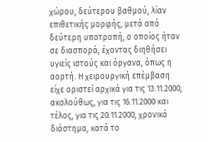χώρου, δεύτερου βαθμού, λίαν επιθετικής μορφής, μετά από δεύτερη υποτροπή, ο οποίος ήταν σε διασπορά, έχοντας διηθήσει υγιείς ιστούς και όργανα, όπως η αορτή. Η χειρουργική επέμβαση είχε οριστεί αρχικά για τις 13.11.2000, ακολούθως, για τις 16.11.2000 και τέλος, για τις 20.11.2000, χρονικό διάστημα, κατά το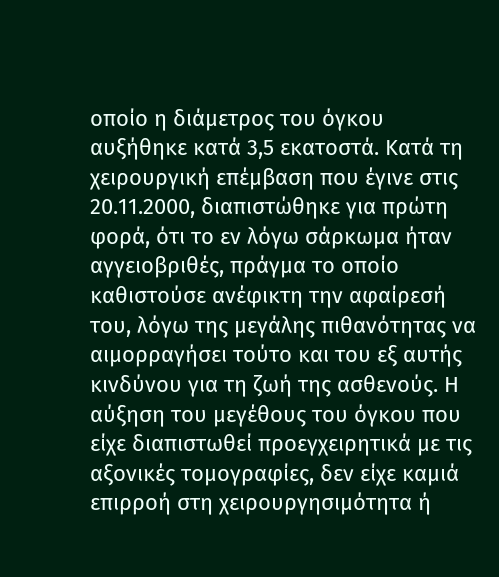οποίο η διάμετρος του όγκου αυξήθηκε κατά 3,5 εκατοστά. Κατά τη χειρουργική επέμβαση που έγινε στις 20.11.2000, διαπιστώθηκε για πρώτη φορά, ότι το εν λόγω σάρκωμα ήταν αγγειοβριθές, πράγμα το οποίο καθιστούσε ανέφικτη την αφαίρεσή του, λόγω της μεγάλης πιθανότητας να αιμορραγήσει τούτο και του εξ αυτής κινδύνου για τη ζωή της ασθενούς. Η αύξηση του μεγέθους του όγκου που είχε διαπιστωθεί προεγχειρητικά με τις αξονικές τομογραφίες, δεν είχε καμιά επιρροή στη χειρουργησιμότητα ή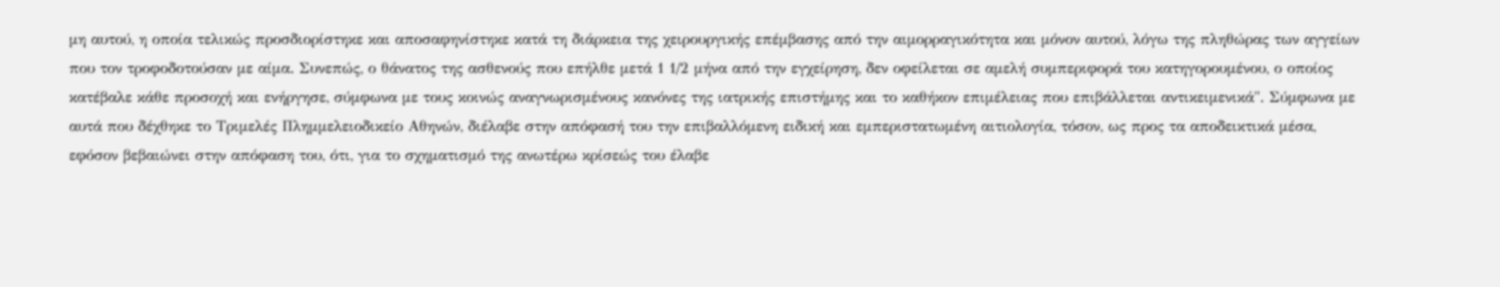μη αυτού, η οποία τελικώς προσδιορίστηκε και αποσαφηνίστηκε κατά τη διάρκεια της χειρουργικής επέμβασης από την αιμορραγικότητα και μόνον αυτού, λόγω της πληθώρας των αγγείων που τον τροφοδοτούσαν με αίμα. Συνεπώς, ο θάνατος της ασθενούς που επήλθε μετά 1 1/2 μήνα από την εγχείρηση, δεν οφείλεται σε αμελή συμπεριφορά του κατηγορουμένου, ο οποίος κατέβαλε κάθε προσοχή και ενήργησε, σύμφωνα με τους κοινώς αναγνωρισμένους κανόνες της ιατρικής επιστήμης και το καθήκον επιμέλειας που επιβάλλεται αντικειμενικά". Σύμφωνα με αυτά που δέχθηκε το Τριμελές Πλημμελειοδικείο Αθηνών, διέλαβε στην απόφασή του την επιβαλλόμενη ειδική και εμπεριστατωμένη αιτιολογία, τόσον, ως προς τα αποδεικτικά μέσα, εφόσον βεβαιώνει στην απόφαση του, ότι, για το σχηματισμό της ανωτέρω κρίσεώς του έλαβε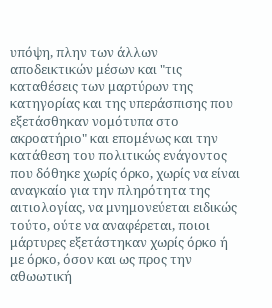υπόψη, πλην των άλλων αποδεικτικών μέσων και "τις καταθέσεις των μαρτύρων της κατηγορίας και της υπεράσπισης που εξετάσθηκαν νομότυπα στο ακροατήριο" και επομένως και την κατάθεση του πολιτικώς ενάγοντος που δόθηκε χωρίς όρκο, χωρίς να είναι αναγκαίο για την πληρότητα της αιτιολογίας, να μνημονεύεται ειδικώς τούτο, ούτε να αναφέρεται, ποιοι μάρτυρες εξετάστηκαν χωρίς όρκο ή με όρκο, όσον και ως προς την αθωωτική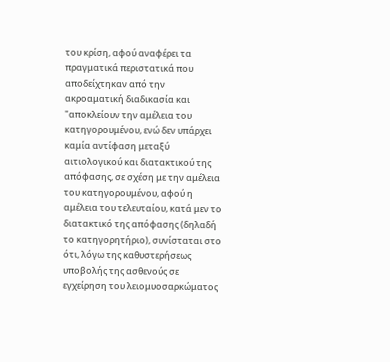του κρίση, αφού αναφέρει τα πραγματικά περιστατικά που αποδείχτηκαν από την ακροαματική διαδικασία και "αποκλείουν την αμέλεια του κατηγορουμένου, ενώ δεν υπάρχει καμία αντίφαση μεταξύ αιτιολογικού και διατακτικού της απόφασης, σε σχέση με την αμέλεια του κατηγορουμένου, αφού η αμέλεια του τελευταίου, κατά μεν το διατακτικό της απόφασης (δηλαδή το κατηγορητήριο), συνίσταται στο ότι, λόγω της καθυστερήσεως υποβολής της ασθενούς σε εγχείρηση του λειομυοσαρκώματος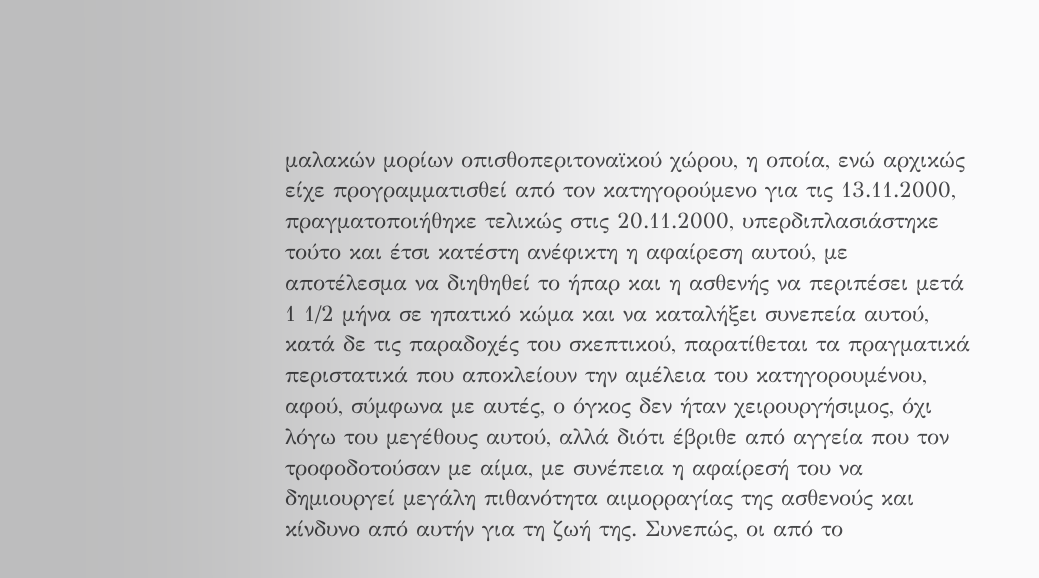μαλακών μορίων οπισθοπεριτοναϊκού χώρου, η οποία, ενώ αρχικώς είχε προγραμματισθεί από τον κατηγορούμενο για τις 13.11.2000, πραγματοποιήθηκε τελικώς στις 20.11.2000, υπερδιπλασιάστηκε τούτο και έτσι κατέστη ανέφικτη η αφαίρεση αυτού, με αποτέλεσμα να διηθηθεί το ήπαρ και η ασθενής να περιπέσει μετά 1 1/2 μήνα σε ηπατικό κώμα και να καταλήξει συνεπεία αυτού, κατά δε τις παραδοχές του σκεπτικού, παρατίθεται τα πραγματικά περιστατικά που αποκλείουν την αμέλεια του κατηγορουμένου, αφού, σύμφωνα με αυτές, ο όγκος δεν ήταν χειρουργήσιμος, όχι λόγω του μεγέθους αυτού, αλλά διότι έβριθε από αγγεία που τον τροφοδοτούσαν με αίμα, με συνέπεια η αφαίρεσή του να δημιουργεί μεγάλη πιθανότητα αιμορραγίας της ασθενούς και κίνδυνο από αυτήν για τη ζωή της. Συνεπώς, οι από το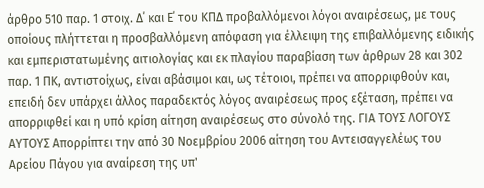άρθρο 510 παρ. 1 στοιχ. Δ΄ και Ε΄ του ΚΠΔ προβαλλόμενοι λόγοι αναιρέσεως, με τους οποίους πλήττεται η προσβαλλόμενη απόφαση για έλλειψη της επιβαλλόμενης ειδικής και εμπεριστατωμένης αιτιολογίας και εκ πλαγίου παραβίαση των άρθρων 28 και 302 παρ. 1 ΠΚ, αντιστοίχως, είναι αβάσιμοι και, ως τέτοιοι, πρέπει να απορριφθούν και, επειδή δεν υπάρχει άλλος παραδεκτός λόγος αναιρέσεως προς εξέταση, πρέπει να απορριφθεί και η υπό κρίση αίτηση αναιρέσεως στο σύνολό της. ΓΙΑ ΤΟΥΣ ΛΟΓΟΥΣ ΑΥΤΟΥΣ Απορρίπτει την από 30 Νοεμβρίου 2006 αίτηση του Αντεισαγγελέως του Αρείου Πάγου για αναίρεση της υπ'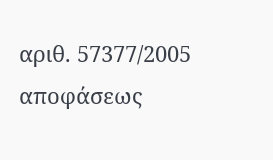αριθ. 57377/2005 αποφάσεως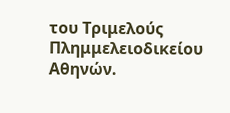του Τριμελούς Πλημμελειοδικείου Αθηνών.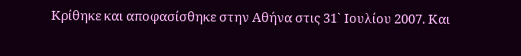Κρίθηκε και αποφασίσθηκε στην Αθήνα στις 31` Ιουλίου 2007. Και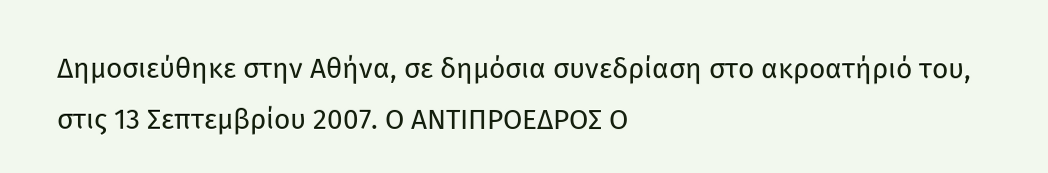Δημοσιεύθηκε στην Αθήνα, σε δημόσια συνεδρίαση στο ακροατήριό του, στις 13 Σεπτεμβρίου 2007. Ο ΑΝΤΙΠΡΟΕΔΡΟΣ Ο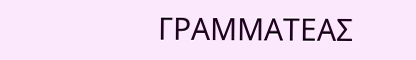ΓΡΑΜΜΑΤΕΑΣ